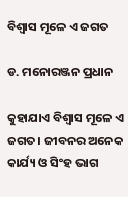ବିଶ୍ବାସ ମୂଳେ ଏ ଜଗତ

ଡ. ମନୋରଞ୍ଜନ ପ୍ରଧାନ

କୁହାଯାଏ ବିଶ୍ବାସ ମୂଳେ ଏ ଜଗତ। ଜୀବନର ଅନେକ କାର୍ଯ୍ୟ ଓ ସିଂହ ଭାଗ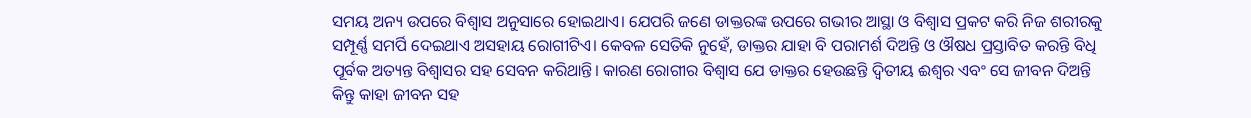ସମୟ ଅନ୍ୟ ଉପରେ ବିଶ୍ୱାସ ଅନୁସାରେ ହୋଇଥାଏ। ଯେପରି ଜଣେ ଡାକ୍ତରଙ୍କ ଉପରେ ଗଭୀର ଆସ୍ଥା ଓ ବିଶ୍ବାସ ପ୍ରକଟ କରି ନିଜ ଶରୀରକୁ ସମ୍ପୂର୍ଣ୍ଣ ସମର୍ପି ଦେଇଥାଏ ଅସହାୟ ରୋଗୀଟିଏ। କେବଳ ସେତିକି ନୁହେଁ, ଡାକ୍ତର ଯାହା ବି ପରାମର୍ଶ ଦିଅନ୍ତି ଓ ଔଷଧ ପ୍ରସ୍ତାବିତ କରନ୍ତି ବିଧି ପୂର୍ବକ ଅତ୍ୟନ୍ତ ବିଶ୍ବାସର ସହ ସେବନ କରିଥାନ୍ତି। କାରଣ ରୋଗୀର ବିଶ୍ବାସ ଯେ ଡାକ୍ତର ହେଉଛନ୍ତି ଦ୍ୱିତୀୟ ଈଶ୍ୱର ଏବଂ ସେ ଜୀବନ ଦିଅନ୍ତି କିନ୍ତୁ କାହା ଜୀବନ ସହ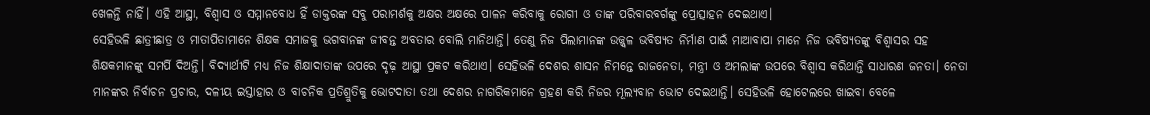ଖେଳନ୍ତି ନାହିଁ। ଏହି ଆସ୍ଥା, ବିଶ୍ବାସ ଓ ସମ୍ମାନବୋଧ ହିଁ ଡାକ୍ତରଙ୍କ ସବୁ ପରାମର୍ଶକୁ ଅକ୍ଷର ଅକ୍ଷରେ ପାଳନ କରିବାକୁ ରୋଗୀ ଓ ତାଙ୍କ ପରିବାରବର୍ଗଙ୍କୁ ପ୍ରୋତ୍ସାହନ ଦେଇଥାଏ।
ସେହିଭଳି ଛାତ୍ରୀଛାତ୍ର ଓ ମାତାପିତାମାନେ ଶିକ୍ଷକ ସମାଜକୁ ଭଗବାନଙ୍କ ଜୀବନ୍ତ ଅବତାର ବୋଲି ମାନିଥାନ୍ତି। ତେଣୁ ନିଜ ପିଲାମାନଙ୍କ ଉଜ୍ଜ୍ୱଳ ଭବିଷ୍ୟତ ନିର୍ମାଣ ପାଇଁ ମାଆବାପା ମାନେ ନିଜ ଭବିଷ୍ୟତଙ୍କୁ ବିଶ୍ୱାସର ସହ ଶିକ୍ଷକମାନଙ୍କୁ ସମର୍ପି ଦିଅନ୍ତି। ବିଦ୍ୟାର୍ଥୀଟି ମଧ୍ୟ ନିଜ ଶିକ୍ଷାଦାତାଙ୍କ ଉପରେ ଦୃଢ଼ ଆସ୍ଥା ପ୍ରକଟ କରିଥାଏ। ସେହିଭଳି ଦେଶର ଶାସନ ନିମନ୍ତେ ରାଜନେତା, ମନ୍ତ୍ରୀ ଓ ଅମଲାଙ୍କ ଉପରେ ବିଶ୍ୱାସ କରିଥାନ୍ତି ସାଧାରଣ ଜନତା। ନେତା ମାନଙ୍କର ନିର୍ବାଚନ ପ୍ରଚାର, ଦଳୀୟ ଇସ୍ତାହାର ଓ ବାଚନିକ ପ୍ରତିଶ୍ରୁତିକୁ ଭୋଟଦାତା ତଥା ଦେଶର ନାଗରିକମାନେ ଗ୍ରହଣ କରି ନିଜର ମୂଲ୍ୟବାନ ଭୋଟ ଦେଇଥାନ୍ତି। ସେହିଭଳି ହୋଟେଲରେ ଖାଇବା ବେଳେ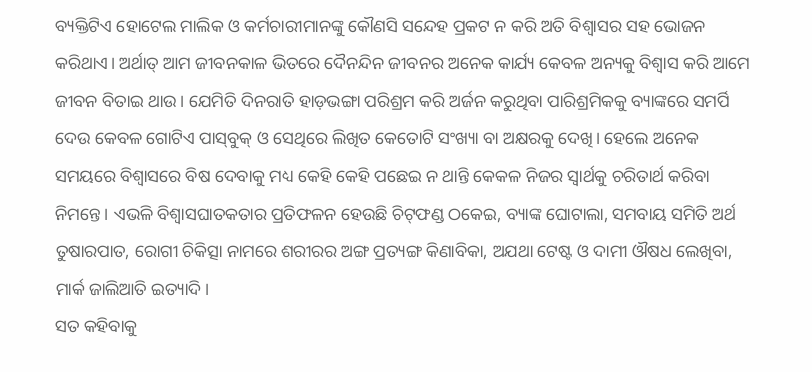ବ୍ୟକ୍ତିଟିଏ ହୋଟେଲ ମାଲିକ ଓ କର୍ମଚାରୀମାନଙ୍କୁ କୌଣସି ସନ୍ଦେହ ପ୍ରକଟ ନ କରି ଅତି ବିଶ୍ବାସର ସହ ଭୋଜନ କରିଥାଏ। ଅର୍ଥାତ୍‌ ଆମ ଜୀବନକାଳ ଭିତରେ ଦୈନନ୍ଦିନ ଜୀବନର ଅନେକ କାର୍ଯ୍ୟ କେବଳ ଅନ୍ୟକୁ ବିଶ୍ବାସ କରି ଆମେ ଜୀବନ ବିତାଇ ଥାଉ। ଯେମିତି ଦିନରାତି ହାଡ଼ଭଙ୍ଗା ପରିଶ୍ରମ କରି ଅର୍ଜନ କରୁଥିବା ପାରିଶ୍ରମିକକୁ ବ୍ୟାଙ୍କରେ ସମର୍ପି ଦେଉ କେବଳ ଗୋଟିଏ ପାସ୍‌ବୁକ୍‌ ଓ ସେଥିରେ ଲିଖିତ କେତୋଟି ସଂଖ୍ୟା ବା ଅକ୍ଷରକୁ ଦେଖି। ହେଲେ ଅନେକ ସମୟରେ ବିଶ୍ୱାସରେ ବିଷ ଦେବାକୁ ମଧ୍ୟ କେହି କେହି ପଛେଇ ନ ଥାନ୍ତି କେକଳ ନିଜର ସ୍ବାର୍ଥକୁ ଚରିତାର୍ଥ କରିବା ନିମନ୍ତେ। ଏଭଳି ବିଶ୍ୱାସଘାତକତାର ପ୍ରତିଫଳନ ହେଉଛି ଚିଟ୍‌ଫଣ୍ଡ ଠକେଇ, ବ୍ୟାଙ୍କ ଘୋଟାଲା, ସମବାୟ ସମିତି ଅର୍ଥ ତୁଷାରପାତ, ରୋଗୀ ଚିକିତ୍ସା ନାମରେ ଶରୀରର ଅଙ୍ଗ ପ୍ରତ୍ୟଙ୍ଗ କିଣାବିକା, ଅଯଥା ଟେଷ୍ଟ ଓ ଦାମୀ ଔଷଧ ଲେଖିବା, ମାର୍କ ଜାଲିଆତି ଇତ୍ୟାଦି।
ସତ କହିବାକୁ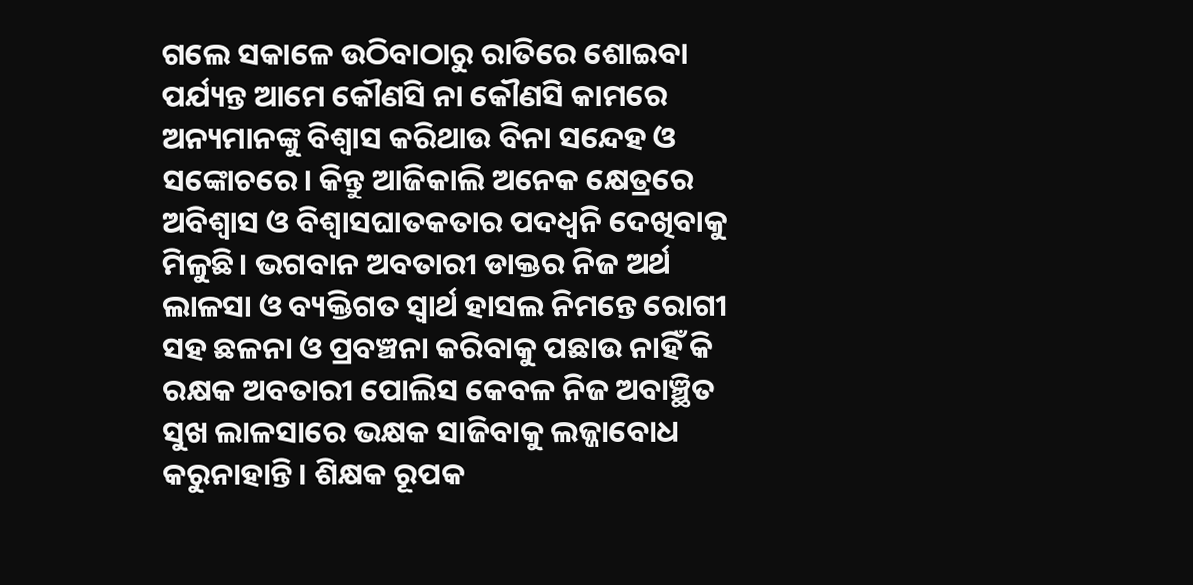ଗଲେ ସକାଳେ ଉଠିବାଠାରୁ ରାତିରେ ଶୋଇବା ପର୍ଯ୍ୟନ୍ତ ଆମେ କୌଣସି ନା କୌଣସି କାମରେ ଅନ୍ୟମାନଙ୍କୁ ବିଶ୍ୱାସ କରିଥାଉ ବିନା ସନ୍ଦେହ ଓ ସଙ୍କୋଚରେ। କିନ୍ତୁ ଆଜିକାଲି ଅନେକ କ୍ଷେତ୍ରରେ ଅବିଶ୍ବାସ ଓ ବିଶ୍ବାସଘାତକତାର ପଦଧ୍ବନି ଦେଖିବାକୁ ମିଳୁଛି। ଭଗବାନ ଅବତାରୀ ଡାକ୍ତର ନିଜ ଅର୍ଥ ଲାଳସା ଓ ବ୍ୟକ୍ତିଗତ ସ୍ବାର୍ଥ ହାସଲ ନିମନ୍ତେ ରୋଗୀ ସହ ଛଳନା ଓ ପ୍ରବଞ୍ଚନା କରିବାକୁ ପଛାଉ ନାହିଁ କି ରକ୍ଷକ ଅବତାରୀ ପୋଲିସ କେବଳ ନିଜ ଅବାଞ୍ଛିତ ସୁଖ ଲାଳସାରେ ଭକ୍ଷକ ସାଜିବାକୁ ଲଜ୍ଜାବୋଧ କରୁନାହାନ୍ତି। ଶିକ୍ଷକ ରୂପକ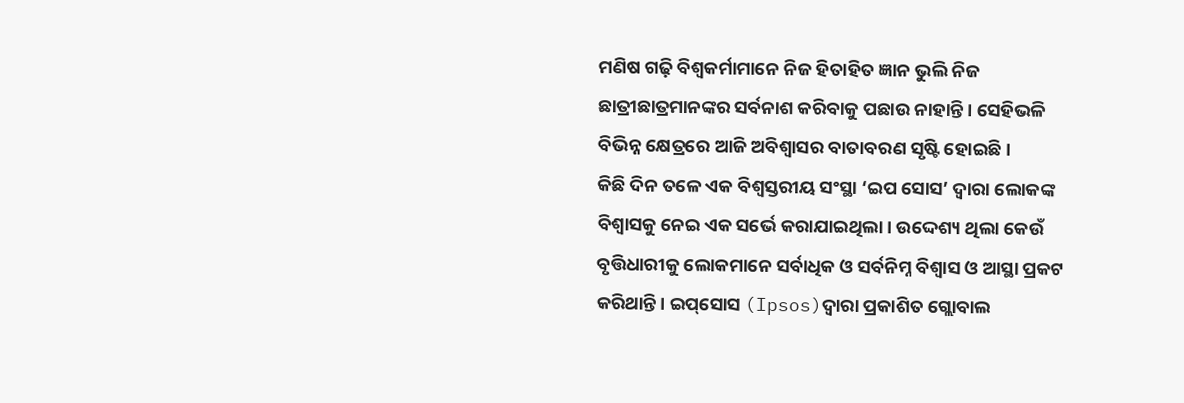ମଣିଷ ଗଢ଼ି ବିଶ୍ବକର୍ମାମାନେ ନିଜ ହିତାହିତ ଜ୍ଞାନ ଭୁଲି ନିଜ ଛାତ୍ରୀଛାତ୍ରମାନଙ୍କର ସର୍ବନାଶ କରିବାକୁ ପଛାଉ ନାହାନ୍ତି। ସେହିଭଳି ବିଭିନ୍ନ କ୍ଷେତ୍ରରେ ଆଜି ଅବିଶ୍ବାସର ବାତାବରଣ ସୃଷ୍ଟି ହୋଇଛି।
କିଛି ଦିନ ତଳେ ଏକ ବିଶ୍ବସ୍ତରୀୟ ସଂସ୍ଥା ‘ଇପ ସୋସ’ ଦ୍ବାରା ଲୋକଙ୍କ ବିଶ୍ୱାସକୁ ନେଇ ଏକ ସର୍ଭେ କରାଯାଇଥିଲା। ଉଦ୍ଦେଶ୍ୟ ଥିଲା କେଉଁ ବୃତ୍ତିଧାରୀକୁ ଲୋକମାନେ ସର୍ବାଧିକ ଓ ସର୍ବନିମ୍ନ ବିଶ୍ବାସ ଓ ଆସ୍ଥା ପ୍ରକଟ କରିଥାନ୍ତି। ଇପ୍‌ସୋସ (Ipsos)ଦ୍ବାରା ପ୍ରକାଶିତ ଗ୍ଲୋବାଲ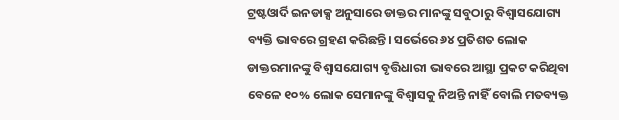ଟ୍ରଷ୍ଟଓାର୍ଦି ଇନଡାକ୍ସ ଅନୁସାରେ ଡାକ୍ତର ମାନଙ୍କୁ ସବୁଠାରୁ ବିଶ୍ବାସଯୋଗ୍ୟ ବ୍ୟକ୍ତି ଭାବରେ ଗ୍ରହଣ କରିଛନ୍ତି। ସର୍ଭେରେ ୬୪ ପ୍ରତିଶତ ଲୋକ ଡାକ୍ତରମାନଙ୍କୁ ବିଶ୍ବାସଯୋଗ୍ୟ ବୃତ୍ତିଧାରୀ ଭାବରେ ଆସ୍ଥା ପ୍ରକଟ କରିଥିବା ବେଳେ ୧୦% ଲୋକ ସେମାନଙ୍କୁ ବିଶ୍ବାସକୁ ନିଅନ୍ତି ନାହିଁ ବୋଲି ମତବ୍ୟକ୍ତ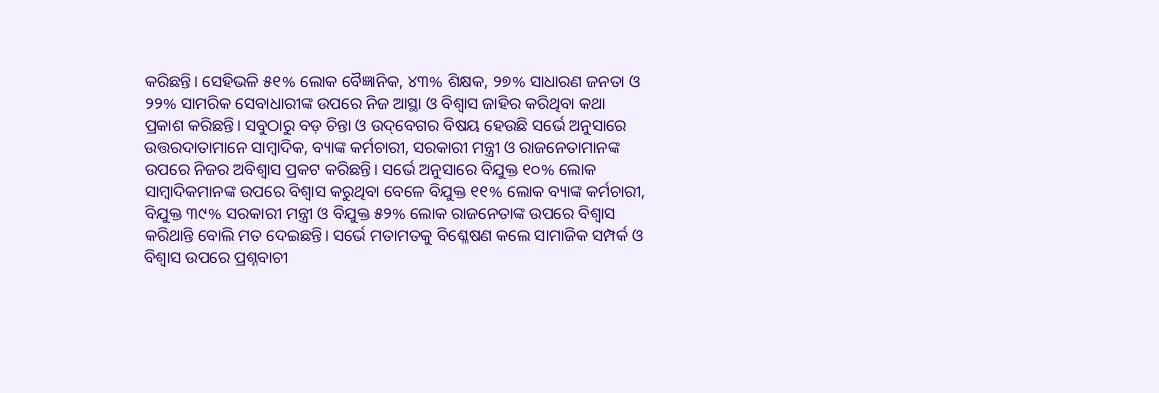କରିଛନ୍ତି। ସେହିଭଳି ୫୧% ଲୋକ ବୈଜ୍ଞାନିକ, ୪୩% ଶିକ୍ଷକ, ୨୭% ସାଧାରଣ ଜନତା ଓ ୨୨% ସାମରିକ ସେବାଧାରୀଙ୍କ ଉପରେ ନିଜ ଆସ୍ଥା ଓ ବିଶ୍ବାସ ଜାହିର କରିଥିବା କଥା ପ୍ରକାଶ କରିଛନ୍ତି। ସବୁଠାରୁ ବଡ଼ ଚିନ୍ତା ଓ ଉଦ୍‌ବେଗର ବିଷୟ ହେଉଛି ସର୍ଭେ ଅନୁସାରେ ଉତ୍ତରଦାତାମାନେ ସାମ୍ବାଦିକ, ବ୍ୟାଙ୍କ କର୍ମଚାରୀ, ସରକାରୀ ମନ୍ତ୍ରୀ ଓ ରାଜନେତାମାନଙ୍କ ଉପରେ ନିଜର ଅବିଶ୍ବାସ ପ୍ରକଟ କରିଛନ୍ତି। ସର୍ଭେ ଅନୁସାରେ ବିଯୁକ୍ତ ୧୦% ଲୋକ ସାମ୍ବାଦିକମାନଙ୍କ ଉପରେ ବିଶ୍ୱାସ କରୁଥିବା ବେଳେ ବିଯୁକ୍ତ ୧୧% ଲୋକ ବ୍ୟାଙ୍କ କର୍ମଚାରୀ, ବିଯୁକ୍ତ ୩୯% ସରକାରୀ ମନ୍ତ୍ରୀ ଓ ବିଯୁକ୍ତ ୫୨% ଲୋକ ରାଜନେତାଙ୍କ ଉପରେ ବିଶ୍ୱାସ କରିଥାନ୍ତି ବୋଲି ମତ ଦେଇଛନ୍ତି। ସର୍ଭେ ମତାମତକୁ ବିଶ୍ଳେଷଣ କଲେ ସାମାଜିକ ସମ୍ପର୍କ ଓ ବିଶ୍ବାସ ଉପରେ ପ୍ରଶ୍ନବାଚୀ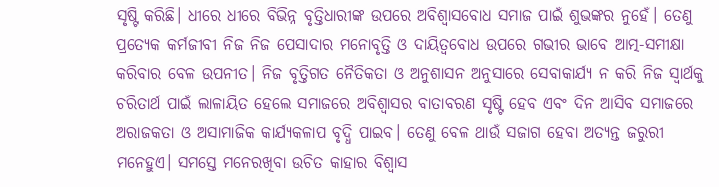ସୃଷ୍ଟି କରିଛି। ଧୀରେ ଧୀରେ ବିଭିନ୍ନ ବୃତ୍ତିଧାରୀଙ୍କ ଉପରେ ଅବିଶ୍ବାସବୋଧ ସମାଜ ପାଇଁ ଶୁଭଙ୍କର ନୁହେଁ। ତେଣୁ ପ୍ରତ୍ୟେକ କର୍ମଜୀବୀ ନିଜ ନିଜ ପେସାଦାର ମନୋବୃତ୍ତି ଓ ଦାୟିତ୍ୱବୋଧ ଉପରେ ଗଭୀର ଭାବେ ଆତ୍ମ-ସମୀକ୍ଷା କରିବାର ବେଳ ଉପନୀତ। ନିଜ ବୃତ୍ତିଗତ ନୈତିକତା ଓ ଅନୁଶାସନ ଅନୁସାରେ ସେବାକାର୍ଯ୍ୟ ନ କରି ନିଜ ସ୍ବାର୍ଥକୁ ଚରିତାର୍ଥ ପାଇଁ ଲାଳାୟିତ ହେଲେ ସମାଜରେ ଅବିଶ୍ବାସର ବାତାବରଣ ସୃଷ୍ଟି ହେବ ଏବଂ ଦିନ ଆସିବ ସମାଜରେ ଅରାଜକତା ଓ ଅସାମାଜିକ କାର୍ଯ୍ୟକଳାପ ବୃଦ୍ଧି ପାଇବ। ତେଣୁ ବେଳ ଥାଉଁ ସଜାଗ ହେବା ଅତ୍ୟନ୍ତ ଜରୁରୀ ମନେହୁଏ। ସମସ୍ତେ ମନେରଖିବା ଉଚିତ କାହାର ବିଶ୍ବାସ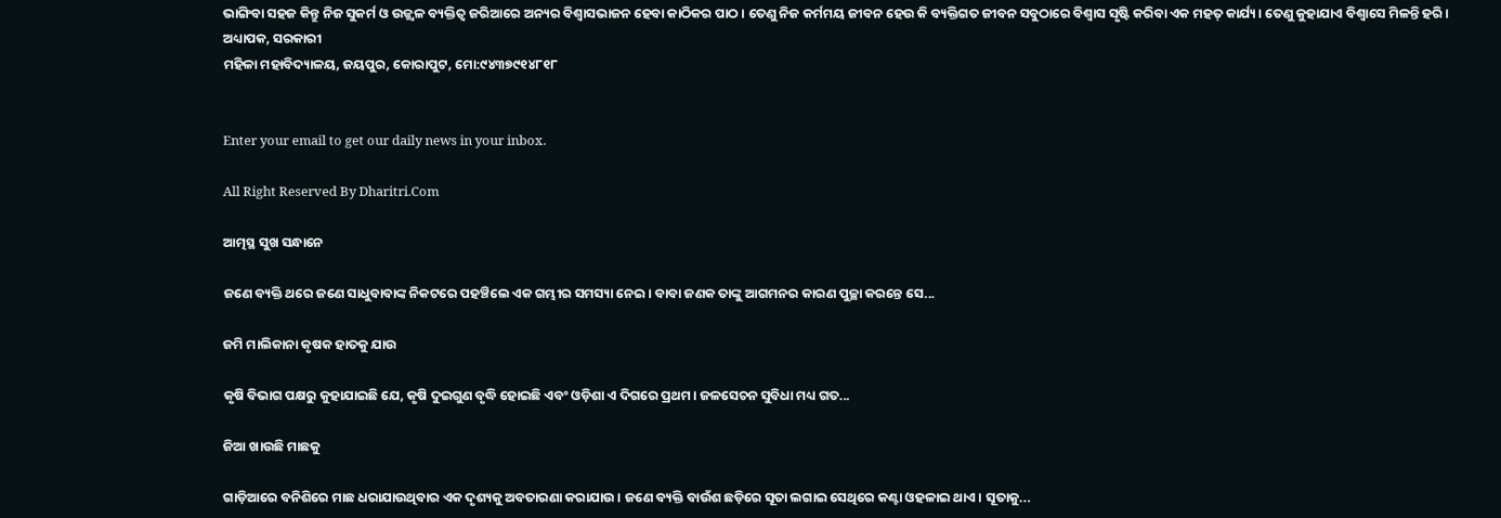ଭାଙ୍ଗିବା ସହଜ କିନ୍ତୁ ନିଜ ସୁକର୍ମ ଓ ଉଜ୍ଜ୍ୱଳ ବ୍ୟକ୍ତିତ୍ୱ ଜରିଆରେ ଅନ୍ୟର ବିଶ୍ବାସଭାଜନ ହେବା କାଠିକର ପାଠ। ତେଣୁ ନିଜ କର୍ମମୟ ଜୀବନ ହେଉ କି ବ୍ୟକ୍ତିଗତ ଜୀବନ ସବୁଠାରେ ବିଶ୍ବାସ ସୃଷ୍ଟି କରିବା ଏକ ମହତ୍‌ କାର୍ଯ୍ୟ। ତେଣୁ କୁହାଯାଏ ବିଶ୍ବାସେ ମିଳନ୍ତି ହରି।
ଅଧ୍ୟାପକ, ସରକାରୀ
ମହିଳା ମହାବିଦ୍ୟାଳୟ, ଜୟପୁର, କୋରାପୁଟ, ମୋ:୯୪୩୭୯୧୪୮୧୮


Enter your email to get our daily news in your inbox.

All Right Reserved By Dharitri.Com

ଆତ୍ମସ୍ଥ ସୁଖ ସନ୍ଧାନେ

ଜଣେ ବ୍ୟକ୍ତି ଥରେ ଜଣେ ସାଧୁବାବାଙ୍କ ନିକଟରେ ପହଞ୍ଚିଲେ ଏକ ଗମ୍ଭୀର ସମସ୍ୟା ନେଇ। ବାବା ଜଣକ ତାଙ୍କୁ ଆଗମନର କାରଣ ପୁଚ୍ଛା କରନ୍ତେ ସେ...

ଜମି ମାଲିକାନା କୃଷକ ହାତକୁ ଯାଉ

କୃଷି ବିଭାଗ ପକ୍ଷରୁ କୁହାଯାଇଛି ଯେ, କୃଷି ଦୁଇଗୁଣ ବୃଦ୍ଧି ହୋଇଛି ଏବଂ ଓଡ଼ିଶା ଏ ଦିଗରେ ପ୍ରଥମ। ଜଳସେଚନ ସୁବିଧା ମଧ୍ୟ ଗତ...

ଜିଆ ଖାଉଛି ମାଛକୁ

ଗାଡ଼ିଆରେ ବନିଶିରେ ମାଛ ଧରାଯାଉଥିବାର ଏକ ଦୃଶ୍ୟକୁ ଅବତାରଣା କରାଯାଉ। ଜଣେ ବ୍ୟକ୍ତି ବାଉଁଶ ଛଡ଼ିରେ ସୂତା ଲଗାଇ ସେଥିରେ କଣ୍ଟା ଓହଳାଇ ଥାଏ। ସୂତାକୁ...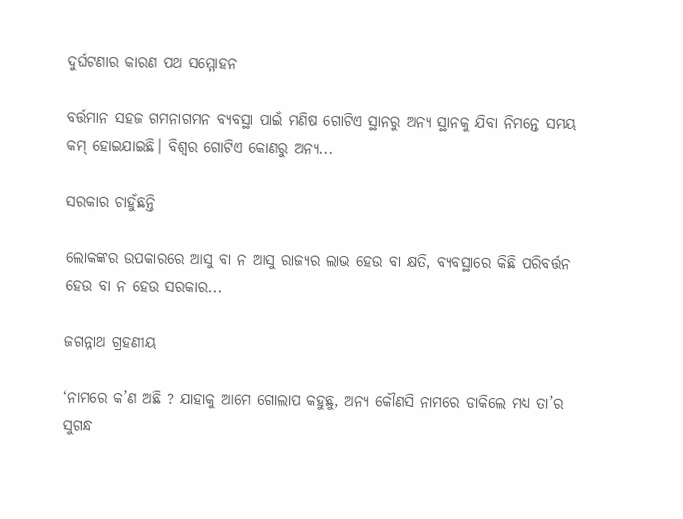ଦୁର୍ଘଟଣାର କାରଣ ପଥ ସମ୍ମୋହନ

ବର୍ତ୍ତମାନ ସହଜ ଗମନାଗମନ ବ୍ୟବସ୍ଥା ପାଇଁ ମଣିଷ ଗୋଟିଏ ସ୍ଥାନରୁ ଅନ୍ୟ ସ୍ଥାନକୁ ଯିବା ନିମନ୍ତେ ସମୟ କମ୍‌ ହୋଇଯାଇଛି। ବିଶ୍ୱର ଗୋଟିଏ କୋଣରୁ ଅନ୍ୟ...

ସରକାର ଚାହୁଁଛନ୍ତି

ଲୋକଙ୍କର ଉପକାରରେ ଆସୁ ବା ନ ଆସୁ ରାଜ୍ୟର ଲାଭ ହେଉ ବା କ୍ଷତି, ବ୍ୟବସ୍ଥାରେ କିଛି ପରିବର୍ତ୍ତନ ହେଉ ବା ନ ହେଉ ସରକାର...

ଜଗନ୍ନାଥ ଗ୍ରହଣୀୟ

‘ନାମରେ କ’ଣ ଅଛି ? ଯାହାକୁ ଆମେ ଗୋଲାପ କହୁଛୁ, ଅନ୍ୟ କୌଣସି ନାମରେ ଡାକିଲେ ମଧ୍ୟ ତା’ର ସୁଗନ୍ଧ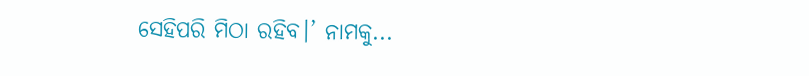ସେହିପରି ମିଠା ରହିବ।’ ନାମକୁ...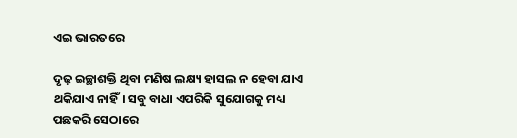ଏଇ ଭାରତରେ

ଦୃଢ଼ ଇଚ୍ଛାଶକ୍ତି ଥିବା ମଣିଷ ଲକ୍ଷ୍ୟ ହାସଲ ନ ହେବା ଯାଏ ଥକିଯାଏ ନାହିଁ। ସବୁ ବାଧା ଏପରିକି ସୁଯୋଗକୁ ମଧ୍ୟ ପଛକରି ସେଠାରେ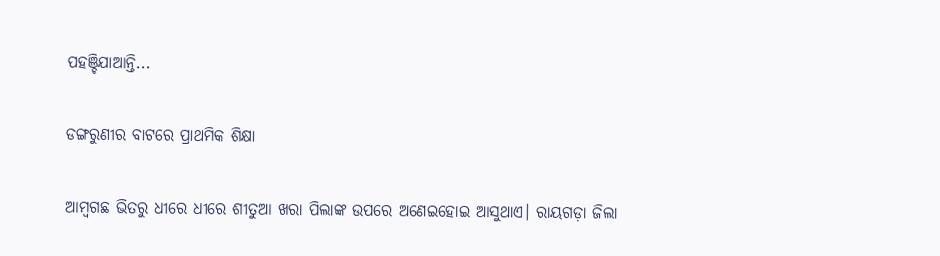ପହଞ୍ଚିଯାଆନ୍ତି...

ଡଙ୍ଗରୁଣୀର ବାଟରେ ପ୍ରାଥମିକ ଶିକ୍ଷା

ଆମ୍ବଗଛ ଭିତରୁ ଧୀରେ ଧୀରେ ଶୀତୁଆ ଖରା ପିଲାଙ୍କ ଉପରେ ଅଣେଇହୋଇ ଆସୁଥାଏ। ରାୟଗଡ଼ା ଜିଲା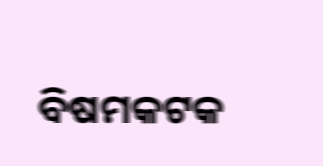ବିଷମକଟକ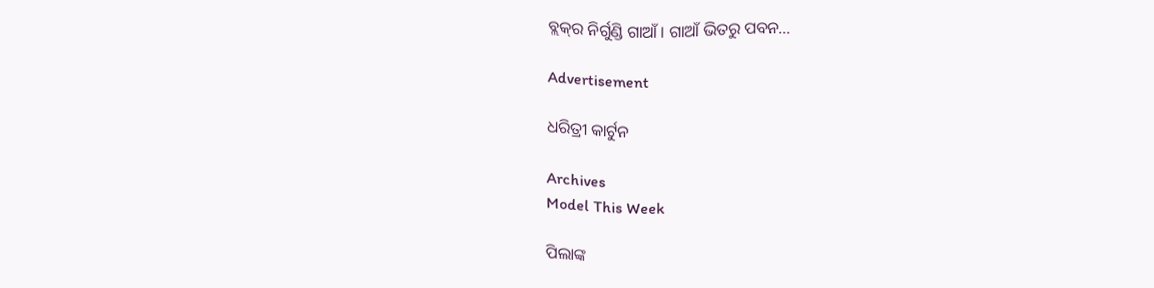ବ୍ଲକ୍‌ର ନିର୍ଗୁଣ୍ଡି ଗାଆଁ। ଗାଆଁ ଭିତରୁ ପବନ...

Advertisement

ଧରିତ୍ରୀ କାର୍ଟୁନ

Archives
Model This Week

ପିଲାଙ୍କ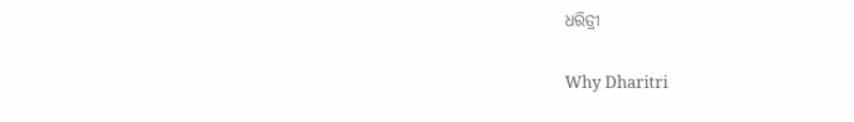ଧରିତ୍ରୀ

Why Dharitri